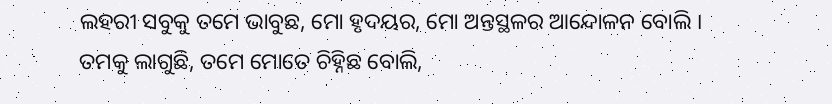ଲହରୀ ସବୁକୁ ତମେ ଭାବୁଛ, ମୋ ହୃଦୟର, ମୋ ଅନ୍ତସ୍ଥଳର ଆନ୍ଦୋଳନ ବୋଲି । ତମକୁ ଲାଗୁଛି, ତମେ ମୋତେ ଚିହ୍ନିଛ ବୋଲି,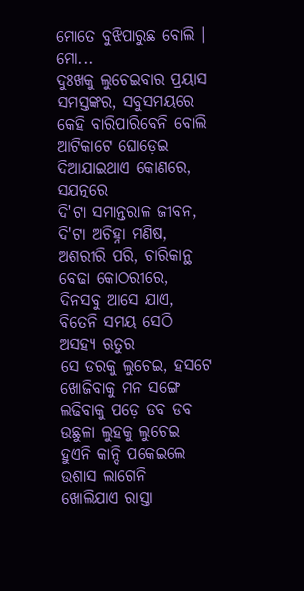ମୋତେ ବୁଝିପାରୁଛ ବୋଲି । ମୋ...
ଦୁଃଖକୁ ଲୁଚେଇବାର ପ୍ରୟାସ ସମସ୍ତଙ୍କର, ସବୁସମୟରେ କେହି ବାରିପାରିବେନି ବୋଲି ଆଟିକାଟେ ଘୋଡ଼େଇ ଦିଆଯାଇଥାଏ କୋଣରେ, ସଯତ୍ନରେ
ଦି'ଟା ସମାନ୍ତରାଳ ଜୀବନ, ଦି'ଟା ଅଚିହ୍ନା ମଣିଷ, ଅଶରୀରି ପରି, ଚାରିକାନ୍ଥ ବେଢା କୋଠରୀରେ, ଦିନସବୁ ଆସେ ଯାଏ, ବିତେନି ସମୟ ସେଠି ଅସହ୍ୟ ଋତୁର
ସେ ଡରକୁ ଲୁଚେଇ, ହସଟେ ଖୋଜିବାକୁ ମନ ସଙ୍ଗେ ଲଢିବାକୁ ପଡ଼େ ଡବ ଡବ ଉଛୁଳା ଲୁହକୁ ଲୁଚେଇ ହୁଏନି କାନ୍ଦି ପକେଇଲେ ଉଶାସ ଲାଗେନି
ଖୋଲିଯାଏ ରାସ୍ତା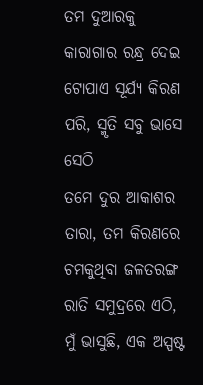ତମ ଦୁଆରକୁ କାରାଗାର ରନ୍ଧ୍ର ଦେଇ ଟୋପାଏ ସୂର୍ଯ୍ୟ କିରଣ ପରି, ସ୍ମୃତି ସବୁ ଭାସେ ସେଠି
ତମେ ଦୁର ଆକାଶର ତାରା, ତମ କିରଣରେ ଚମକୁଥିବା ଜଳତରଙ୍ଗ ରାତି ସମୁଦ୍ରରେ ଏଠି, ମୁଁ ଭାସୁଛି, ଏକ ଅସ୍ପଷ୍ଟ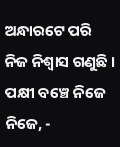ଅନ୍ଧାରଟେ ପରି ନିଜ ନିଶ୍ୱାସ ଗଣୁଛି ।
ପକ୍ଷୀ ବଞ୍ଚେ ନିଜେ ନିଜେ, -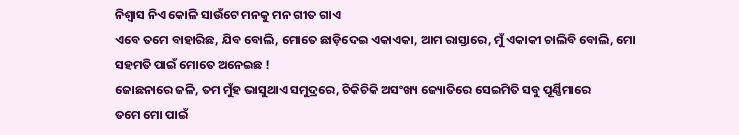ନିଶ୍ଵାସ ନିଏ କୋଳି ସାଉଁଟେ ମନକୁ ମନ ଗୀତ ଗାଏ
ଏବେ ତମେ ବାହାରିଛ, ଯିବ ବୋଲି, ମୋତେ ଛାଡ଼ିଦେଇ ଏକାଏକା, ଆମ ରାସ୍ତାରେ, ମୁଁ ଏକାକୀ ଚାଲିବି ବୋଲି, ମୋ ସହମତି ପାଇଁ ମୋତେ ଅନେଇଛ !
ଜୋଛନାରେ ଜଳି, ତମ ମୁଁହ ଭାସୁଥାଏ ସମୁଦ୍ରରେ, ଚିକିଚିକି ଅସଂଖ୍ୟ ଜ୍ୟୋତିରେ ସେଇମିତି ସବୁ ପୂର୍ଣ୍ଣିମାରେ
ତମେ ମୋ ପାଇଁ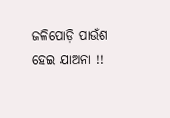ଜଳିପୋଡ଼ି ପାଉଁଶ ହେଇ ଯାଅନା !!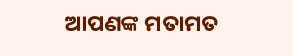ଆପଣଙ୍କ ମତାମତ